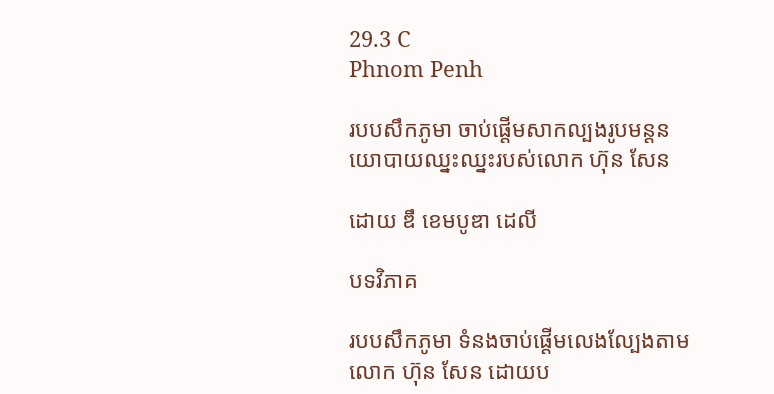29.3 C
Phnom Penh

របបសឹកភូមា ចាប់ផ្ដើមសាកល្បងរូបមន្តនយោបាយឈ្នះឈ្នះរបស់លោក ហ៊ុន សែន

ដោយ ឌឹ ខេមបូឌា ដេលី

បទវិភាគ

របបសឹកភូមា ទំនងចាប់ផ្ដើមលេងល្បែងតាមលោក ហ៊ុន សែន ដោយប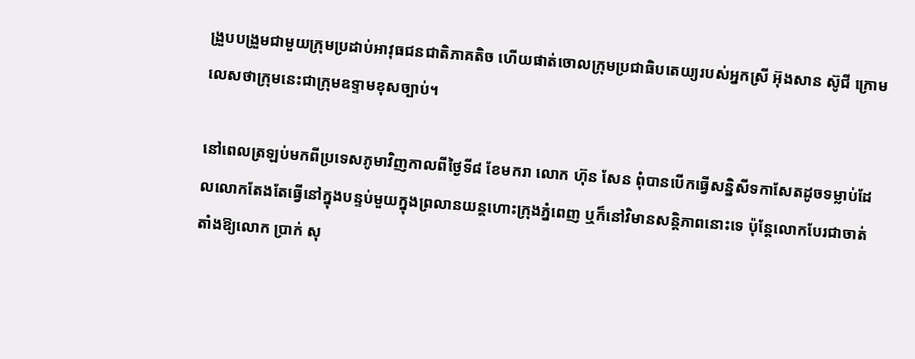ង្រួបបង្រួមជាមួយក្រុមប្រដាប់អាវុធជនជាតិភាគតិច ហើយផាត់ចោលក្រុមប្រជាធិបតេយ្យរបស់អ្នកស្រី អ៊ុងសាន ស៊ូជី ក្រោមលេសថាក្រុមនេះជាក្រុមឧទ្ទាមខុសច្បាប់។

នៅពេលត្រឡប់មកពីប្រទេសភូមាវិញកាលពីថ្ងៃទី៨ ខែមករា លោក ហ៊ុន សែន ពុំបានបើកធ្វើសន្និសីទកាសែតដូចទម្លាប់ដែលលោកតែងតែធ្វើនៅក្នុងបន្ទប់មួយក្នុងព្រលានយន្តហោះក្រុងភ្នំពេញ ឬក៏នៅវិមានសន្តិភាពនោះទេ ប៉ុន្តែលោកបែរជាចាត់តាំងឱ្យលោក ប្រាក់ សុ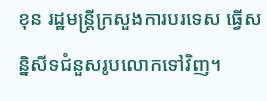ខុន រដ្ឋមន្ត្រីក្រសួងការបរទេស ធ្វើសន្និសីទជំនួសរូបលោកទៅវិញ។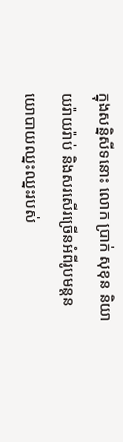ក្នុងសន្និសីទនោះ លោក ប្រាក់ សុខុន និយាយរ៉ាយរ៉ាប់ និងសរសើរច្រើនអំពីរូបមន្តនយោបាយឈ្នះឈ្នះរបស់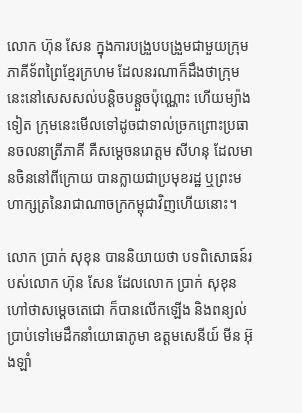លោក ហ៊ុន សែន ក្នុងការបង្រួបបង្រួមជាមួយក្រុមភាគីទ័ពព្រៃខ្មែរក្រហម ដែលនរណាក៏ដឹងថាក្រុមនេះនៅសេសសល់បន្តិចបន្តួចប៉ុណ្ណោះ ហើយម្យ៉ាងទៀត ក្រុមនេះមើលទៅដូចជាទាល់ច្រកព្រោះប្រធានចលនាត្រីភាគី គឺសម្ដេចនរោត្តម សីហនុ ដែលមានចិននៅពីក្រោយ បានក្លាយជាប្រមុខរដ្ឋ ឬព្រះមហាក្សត្រនៃរាជាណាចក្រកម្ពុជាវិញហើយនោះ។

លោក ប្រាក់ សុខុន បាននិយាយថា បទពិសោធន៍របស់លោក ហ៊ុន សែន ដែលលោក ប្រាក់ សុខុន ហៅថាសម្ដេចតេជោ ក៏បានលើកឡើង និងពន្យល់ប្រាប់ទៅមេដឹកនាំយោធាភូមា ឧត្តមសេនីយ៍ មីន អ៊ុងឡាំ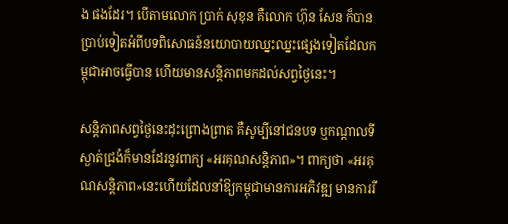ង ផងដែរ។ បើតាមលោក ប្រាក់ សុខុន គឺលោក ហ៊ុន សែន ក៏បានប្រាប់ទៀតអំពីបទពិសោធន៍នយោបាយឈ្នះឈ្នះផ្សេងទៀតដែលកម្ពុជាអាចធ្វើបាន ហើយមានសន្តិភាពមកដល់សព្វថ្ងៃនេះ។

សន្តិភាពសព្វថ្ងៃនេះដុះព្រោងព្រាត គឺសូម្បីនៅជនបទ ឬកណ្ដាលទីស្ងាត់ជ្រងំក៏មានដែរនូវពាក្យ «អរគុណសន្តិភាព»។ ពាក្យថា «អរគុណសន្តិភាព»នេះហើយដែលនាំឱ្យកម្ពុជាមានការអភិវឌ្ឍ មានការរី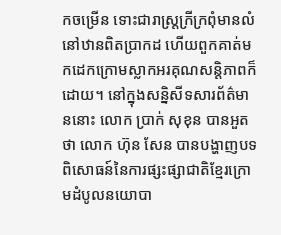កចម្រើន ទោះជារាស្ត្រក្រីក្រពុំមានលំនៅឋានពិតប្រាកដ ហើយពួកគាត់មកដេកក្រោមស្លាកអរគុណសន្តិភាពក៏ដោយ។ នៅក្នុងសន្និសីទសារព័ត៌មាននោះ លោក ប្រាក់ សុខុន បានអួតថា លោក ហ៊ុន សែន បានបង្ហាញបទពិសោធន៍នៃការផ្សះផ្សាជាតិខ្មែរក្រោមដំបូលនយោបា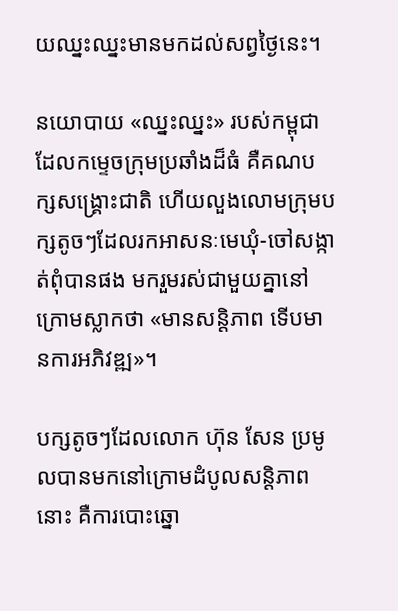យឈ្នះឈ្នះមានមកដល់សព្វថ្ងៃនេះ។

នយោបាយ «ឈ្នះឈ្នះ» របស់កម្ពុជាដែលកម្ទេចក្រុមប្រឆាំងដ៏ធំ គឺគណបក្សសង្គ្រោះជាតិ ហើយលួងលោមក្រុមបក្សតូចៗដែលរកអាសនៈមេឃុំ-ចៅសង្កាត់ពុំបានផង មករួមរស់ជាមួយគ្នានៅក្រោមស្លាកថា «មានសន្តិភាព ទើបមានការអភិវឌ្ឍ»។

បក្សតូចៗដែលលោក ហ៊ុន សែន ប្រមូលបានមកនៅក្រោមដំបូលសន្តិភាពនោះ គឺការបោះឆ្នោ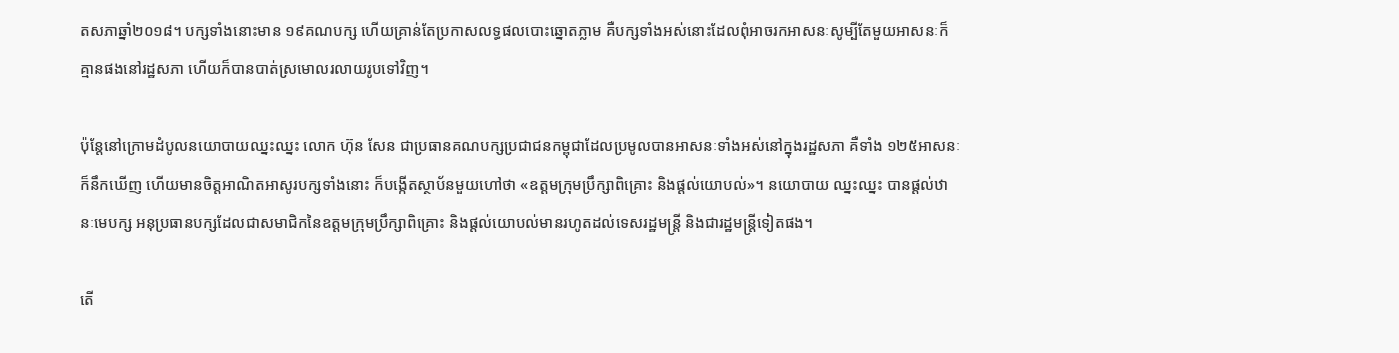តសភាឆ្នាំ២០១៨។ បក្សទាំងនោះមាន ១៩គណបក្ស ហើយគ្រាន់តែប្រកាសលទ្ធផលបោះឆ្នោតភ្លាម គឺបក្សទាំងអស់នោះដែលពុំអាចរកអាសនៈសូម្បីតែមួយអាសនៈក៏គ្មានផងនៅរដ្ឋសភា ហើយក៏បានបាត់ស្រមោលរលាយរូបទៅវិញ។

ប៉ុន្តែនៅក្រោមដំបូលនយោបាយឈ្នះឈ្នះ លោក ហ៊ុន សែន ជាប្រធានគណបក្សប្រជាជនកម្ពុជាដែលប្រមូលបានអាសនៈទាំងអស់នៅក្នុងរដ្ឋសភា គឺទាំង ១២៥អាសនៈ ក៏នឹកឃើញ ហើយមានចិត្តអាណិតអាសូរបក្សទាំងនោះ ក៏បង្កើតស្ថាប័នមួយហៅថា «ឧត្ដមក្រុមប្រឹក្សាពិគ្រោះ និងផ្ដល់យោបល់»។ នយោបាយ ឈ្នះឈ្នះ បានផ្ដល់ឋានៈមេបក្ស អនុប្រធានបក្សដែលជាសមាជិកនៃឧត្ដមក្រុមប្រឹក្សាពិគ្រោះ និងផ្ដល់យោបល់មានរហូតដល់ទេសរដ្ឋមន្ត្រី និងជារដ្ឋមន្ត្រីទៀតផង។

តើ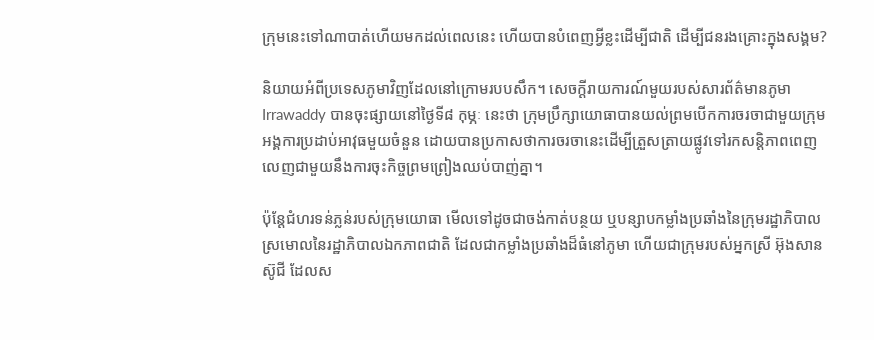ក្រុមនេះទៅណាបាត់ហើយមកដល់ពេលនេះ ហើយបានបំពេញអ្វីខ្លះដើម្បីជាតិ ដើម្បីជនរងគ្រោះក្នុងសង្គម?

និយាយអំពីប្រទេសភូមាវិញដែលនៅក្រោមរបបសឹក។ សេចក្ដីរាយការណ៍មួយរបស់សារព័ត៌មានភូមា Irrawaddy បានចុះផ្សាយនៅថ្ងៃទី៨ កុម្ភៈ នេះថា ក្រុមប្រឹក្សាយោធាបានយល់ព្រមបើកការចរចាជាមួយក្រុមអង្គការប្រដាប់អាវុធមួយចំនួន ដោយបានប្រកាសថាការចរចានេះដើម្បីត្រួសត្រាយផ្លូវទៅរកសន្តិភាពពេញលេញជាមួយនឹងការចុះកិច្ចព្រមព្រៀងឈប់បាញ់គ្នា។

ប៉ុន្តែជំហរទន់ភ្លន់របស់ក្រុមយោធា មើលទៅដូចជាចង់កាត់បន្ថយ ឬបន្សាបកម្លាំងប្រឆាំងនៃក្រុមរដ្ឋាភិបាលស្រមោលនៃរដ្ឋាភិបាលឯកភាពជាតិ ដែលជាកម្លាំងប្រឆាំងដ៏ធំនៅភូមា ហើយជាក្រុមរបស់អ្នកស្រី អ៊ុងសាន ស៊ូជី ដែលស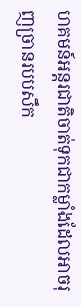ហគមន៍អន្តរជាតិចាត់ទុកជាកម្លាំងដែលអាចរុញច្រានរបបសឹក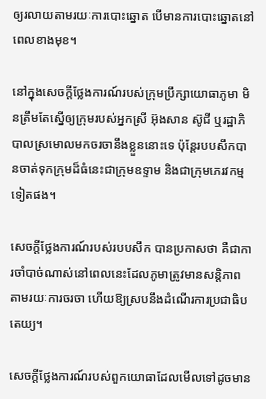ឲ្យរលាយតាមរយៈការបោះឆ្នោត បើមានការបោះឆ្នោតនៅពេលខាងមុខ។

នៅក្នុងសេចក្ដីថ្លែងការណ៍របស់ក្រុមប្រឹក្សាយោធាភូមា មិនត្រឹមតែស្នើឲ្យក្រុមរបស់អ្នកស្រី អ៊ុងសាន ស៊ូជី ឬរដ្ឋាភិបាលស្រមោលមកចរចានឹងខ្លួននោះទេ ប៉ុន្តែរបបសឹកបានចាត់ទុកក្រុមដ៏ធំនេះជាក្រុមឧទ្ទាម និងជាក្រុមភេរវកម្មទៀតផង។

សេចក្ដីថ្លែងការណ៍របស់របបសឹក បានប្រកាសថា គឺជាការចាំបាច់ណាស់នៅពេលនេះដែលភូមាត្រូវមានសន្តិភាពតាមរយៈការចរចា ហើយឱ្យស្របនឹងដំណើរការប្រជាធិបតេយ្យ។

សេចក្ដីថ្លែងការណ៍របស់ពួកយោធាដែលមើលទៅដូចមាន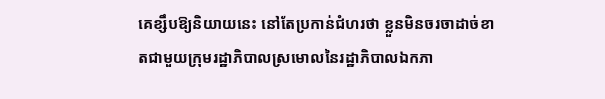គេខ្សឹបឱ្យនិយាយនេះ នៅតែប្រកាន់ជំហរថា ខ្លួនមិនចរចាដាច់ខាតជាមួយក្រុមរដ្ឋាភិបាលស្រមោលនៃរដ្ឋាភិបាលឯកភា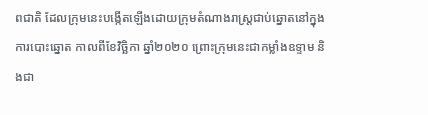ពជាតិ ដែលក្រុមនេះបង្កើតឡើងដោយក្រុមតំណាងរាស្ត្រជាប់ឆ្នោតនៅក្នុងការបោះឆ្នោត កាលពីខែវិច្ឆិកា ឆ្នាំ២០២០ ព្រោះក្រុមនេះជាកម្លាំងឧទ្ទាម និងជា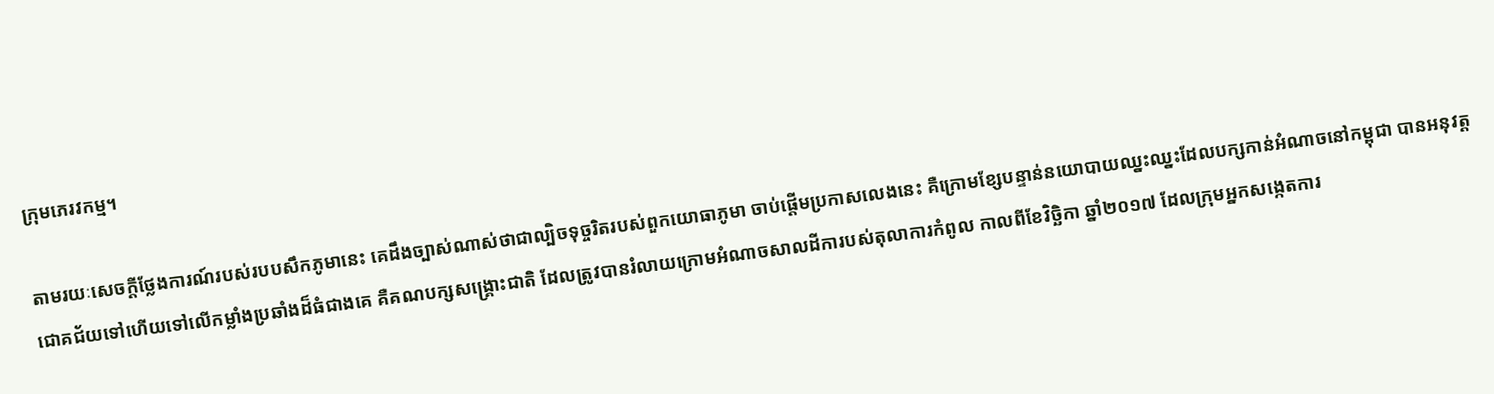ក្រុមភេរវកម្ម។

តាមរយៈសេចក្ដីថ្លែងការណ៍របស់របបសឹកភូមានេះ គេដឹងច្បាស់ណាស់ថាជាល្បិចទុច្ចរិតរបស់ពួកយោធាភូមា ចាប់ផ្ដើមប្រកាសលេងនេះ គឺក្រោមខ្សែបន្ទាន់នយោបាយឈ្នះឈ្នះដែលបក្សកាន់អំណាចនៅកម្ពុជា បានអនុវត្តជោគជ័យទៅហើយទៅលើកម្លាំងប្រឆាំងដ៏ធំជាងគេ គឺគណបក្សសង្គ្រោះជាតិ ដែលត្រូវបានរំលាយក្រោមអំណាចសាលដីការបស់តុលាការកំពូល កាលពីខែវិច្ឆិកា ឆ្នាំ២០១៧ ដែលក្រុមអ្នកសង្កេតការ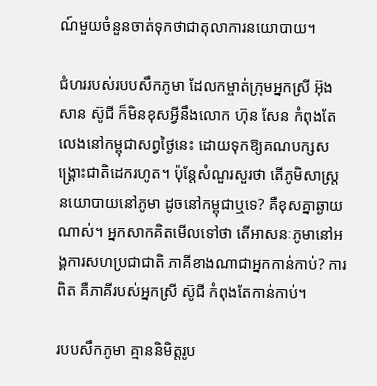ណ៍មួយចំនួនចាត់ទុកថាជាតុលាការនយោបាយ។

ជំហររបស់របបសឹកភូមា ដែលកម្ចាត់ក្រុមអ្នកស្រី អ៊ុងសាន ស៊ូជី ក៏មិនខុសអ្វីនឹងលោក ហ៊ុន សែន កំពុងតែលេងនៅកម្ពុជាសព្វថ្ងៃនេះ ដោយទុកឱ្យគណបក្សសង្គ្រោះជាតិដេករហូត។ ប៉ុន្តែសំណួរសួរថា តើភូមិសាស្ត្រនយោបាយនៅភូមា ដូចនៅកម្ពុជាឬទេ? គឺខុសគ្នាឆ្ងាយណាស់។ អ្នកសាកគិតមើលទៅថា តើអាសនៈភូមានៅអង្គការសហប្រជាជាតិ ភាគីខាងណាជាអ្នកកាន់កាប់? ការពិត គឺភាគីរបស់អ្នកស្រី ស៊ូជី កំពុងតែកាន់កាប់។

របបសឹកភូមា គ្មាននិមិត្តរូប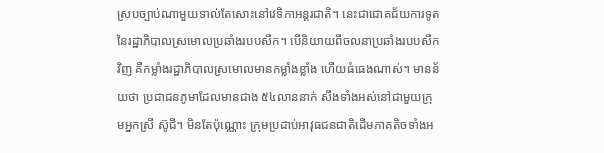ស្របច្បាប់ណាមួយទាល់តែសោះនៅវេទិកាអន្តរជាតិ។ នេះជាជោគជ័យការទូតនៃរដ្ឋាភិបាលស្រមោលប្រឆាំងរបបសឹក។ បើនិយាយពីចលនាប្រឆាំងរបបសឹកវិញ គឺកម្លាំងរដ្ឋាភិបាលស្រមោលមានកម្លាំងខ្លាំង ហើយធំធេងណាស់។ មានន័យថា ប្រជាជនភូមាដែលមានជាង ៥៤លាននាក់ សឹងទាំងអស់នៅជាមួយក្រុមអ្នកស្រី ស៊ូជី។ មិនតែប៉ុណ្ណោះ ក្រុមប្រដាប់អាវុធជនជាតិដើមភាគតិចទាំងអ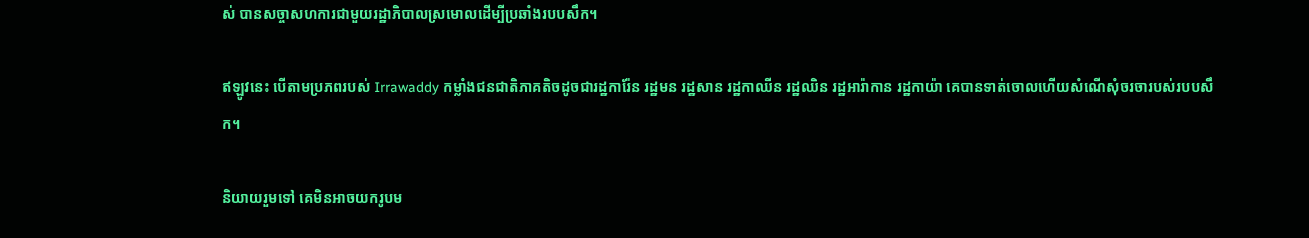ស់ បានសច្ចាសហការជាមួយរដ្ឋាភិបាលស្រមោលដើម្បីប្រឆាំងរបបសឹក។

ឥឡូវនេះ បើតាមប្រភពរបស់ Irrawaddy កម្លាំងជនជាតិភាគតិចដូចជារដ្ឋការ៉ែន រដ្ឋមន រដ្ឋសាន រដ្ឋកាឈីន រដ្ឋឈិន រដ្ឋអារ៉ាកាន រដ្ឋកាយ៉ា គេបានទាត់ចោលហើយសំណើសុំចរចារបស់របបសឹក។

និយាយរួមទៅ គេមិនអាចយករូបម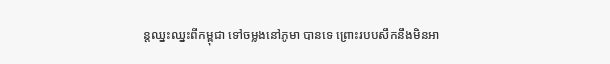ន្តឈ្នះឈ្នះពីកម្ពុជា ទៅចម្លងនៅភូមា បានទេ ព្រោះរបបសឹកនឹងមិនអា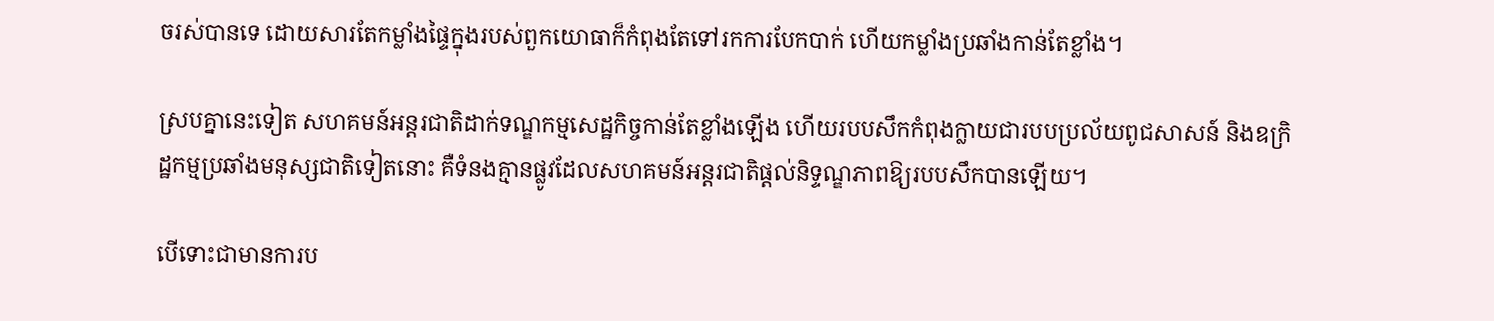ចរស់បានទេ ដោយសារតែកម្លាំងផ្ទៃក្នុងរបស់ពួកយោធាក៏កំពុងតែទៅរកការបែកបាក់ ហើយកម្លាំងប្រឆាំងកាន់តែខ្លាំង។

ស្របគ្នានេះទៀត សហគមន៍អន្តរជាតិដាក់ទណ្ឌកម្មសេដ្ឋកិច្ចកាន់តែខ្លាំងឡើង ហើយរបបសឹកកំពុងក្លាយជារបបប្រល័យពូជសាសន៍ និងឧក្រិដ្ឋកម្មប្រឆាំងមនុស្សជាតិទៀតនោះ គឺទំនងគ្មានផ្លូវដែលសហគមន៍អន្តរជាតិផ្ដល់និទ្ទណ្ឌភាពឱ្យរបបសឹកបានឡើយ។

បើទោះជាមានការប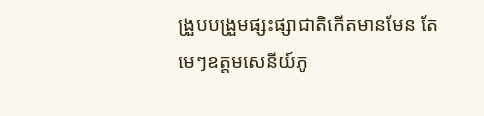ង្រួបបង្រួមផ្សះផ្សាជាតិកើតមានមែន តែមេៗឧត្តមសេនីយ៍ភូ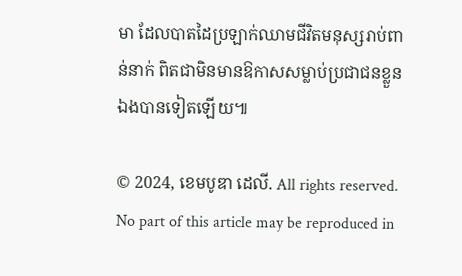មា ដែលបាតដៃប្រឡាក់ឈាមជីវិតមនុស្សរាប់ពាន់នាក់ ពិតជាមិនមានឱកាសសម្លាប់ប្រជាជនខ្លួនឯងបានទៀតឡើយ៕

© 2024, ខេមបូឌា ដេលី. All rights reserved. No part of this article may be reproduced in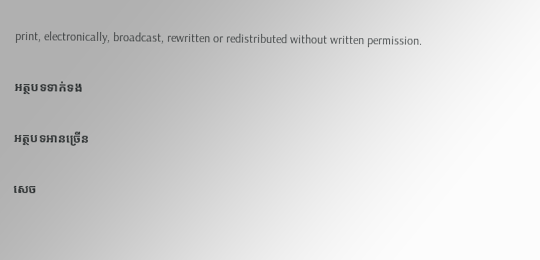print, electronically, broadcast, rewritten or redistributed without written permission.

អត្ថបទទាក់ទង

អត្ថបទអានច្រើន

សេច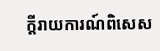ក្ដីរាយការណ៍ពិសេស